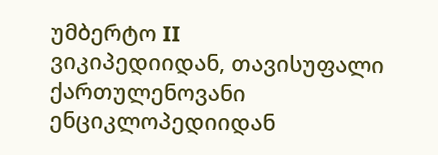უმბერტო II
ვიკიპედიიდან, თავისუფალი ქართულენოვანი ენციკლოპედიიდან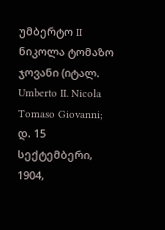უმბერტო II ნიკოლა ტომაზო ჯოვანი (იტალ. Umberto II. Nicola Tomaso Giovanni; დ. 15 სექტემბერი, 1904,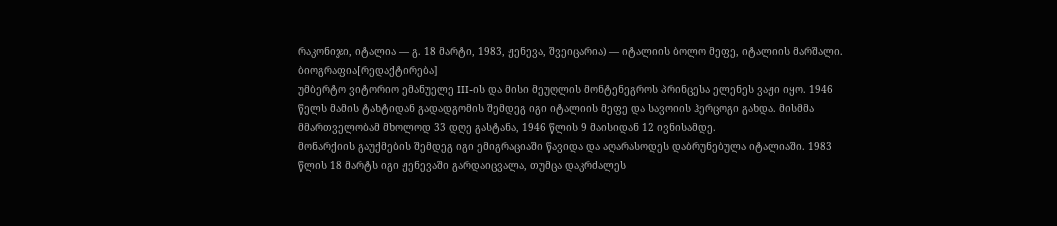რაკონიჯი, იტალია — გ. 18 მარტი, 1983, ჟენევა, შვეიცარია) — იტალიის ბოლო მეფე, იტალიის მარშალი.
ბიოგრაფია[რედაქტირება]
უმბერტო ვიტორიო ემანუელე III-ის და მისი მეუღლის მონტენეგროს პრინცესა ელენეს ვაჟი იყო. 1946 წელს მამის ტახტიდან გადადგომის შემდეგ იგი იტალიის მეფე და სავოიის ჰერცოგი გახდა. მისმმა მმართველობამ მხოლოდ 33 დღე გასტანა, 1946 წლის 9 მაისიდან 12 ივნისამდე.
მონარქიის გაუქმების შემდეგ იგი ემიგრაციაში წავიდა და აღარასოდეს დაბრუნებულა იტალიაში. 1983 წლის 18 მარტს იგი ჟენევაში გარდაიცვალა, თუმცა დაკრძალეს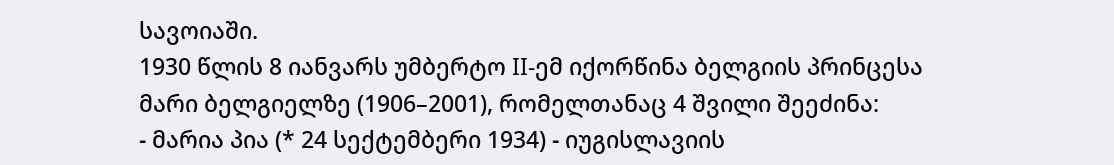სავოიაში.
1930 წლის 8 იანვარს უმბერტო II-ემ იქორწინა ბელგიის პრინცესა მარი ბელგიელზე (1906–2001), რომელთანაც 4 შვილი შეეძინა:
- მარია პია (* 24 სექტემბერი 1934) - იუგისლავიის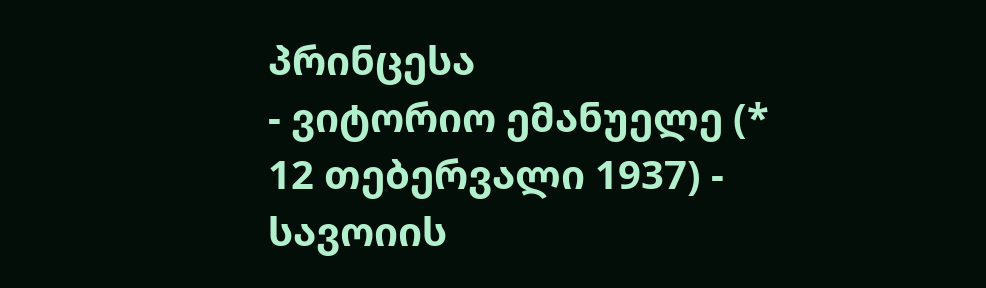პრინცესა
- ვიტორიო ემანუელე (* 12 თებერვალი 1937) - სავოიის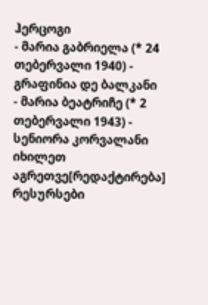ჰერცოგი
- მარია გაბრიელა (* 24 თებერვალი 1940) - გრაფინია დე ბალკანი
- მარია ბეატრიჩე (* 2 თებერვალი 1943) - სენიორა კორვალანი
იხილეთ აგრეთვე[რედაქტირება]
რესურსები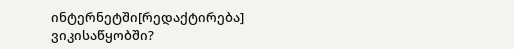ინტერნეტში[რედაქტირება]
ვიკისაწყობში?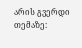არის გვერდი თემაზე: